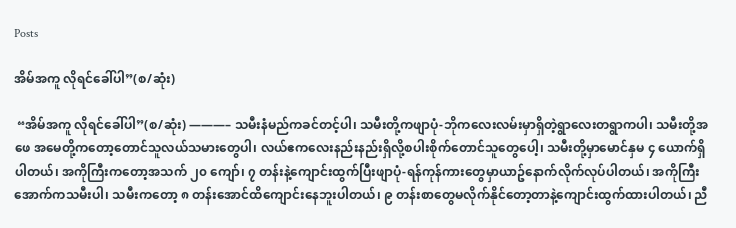Posts

အိမ်အကူ လိုရင်ခေါ်ပါ”(စ/ဆုံး)

 “အိမ်အကူ လိုရင်ခေါ်ပါ”(စ/ဆုံး) ———– သမီးနံမည်ကခင်တင့်ပါ၊ သမီးတို့ကဖျာပုံ-ဘိုကလေးလမ်းမှာရှိတဲ့ရွာလေးတရွာကပါ၊ သမီးတို့အဖေ အမေတို့ကတော့တောင်သူလယ်သမားတွေပါ၊ လယ်ဧကလေးနည်းနည်းရှိလို့စပါးစိုက်တောင်သူတွေပေါ့၊ သမီးတို့မှာမောင်နှမ ၄ ယောက်ရှိပါတယ်၊ အကိုကြီးကတော့အသက် ၂၀ ကျော်၊ ၇ တန်းနဲ့ကျောင်းထွက်ပြီးဖျာပုံ-ရန်ကုန်ကားတွေမှာယာဥ်နောက်လိုက်လုပ်ပါတယ်၊ အကိုကြီးအောက်ကသမီးပါ၊ သမီးကတော့ ၈ တန်းအောင်ထိကျောင်းနေဘူးပါတယ်၊ ၉ တန်းစာတွေမလိုက်နိုင်တော့တာနဲ့ကျောင်းထွက်ထားပါတယ်၊ ညီ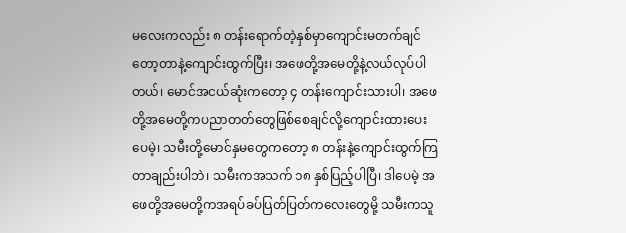မလေးကလည်း ၈ တန်းရောက်တဲ့နှစ်မှာကျောင်းမတက်ချင်တော့တာနဲ့ကျောင်းထွက်ပြီး၊ အဖေတို့အမေတို့နဲ့လယ်လုပ်ပါတယ်၊ မောင်အငယ်ဆုံးကတော့ ၄ တန်းကျောင်းသားပါ၊ အဖေတို့အမေတို့ကပညာတတ်တွေဖြစ်စေချင်လို့ကျောင်းထားပေးပေမဲ့၊ သမီးတို့မောင်နှမတွေကတော့ ၈ တန်းနဲ့ကျောင်းထွက်ကြတာချည်းပါဘဲ၊ သမီးကအသက် ၁၈ နှစ်ပြည့်ပါပြီ၊ ဒါပေမဲ့ အဖေတို့အမေတို့ကအရပ်ခပ်ပြတ်ပြတ်ကလေးတွေမို့ သမီးကသူ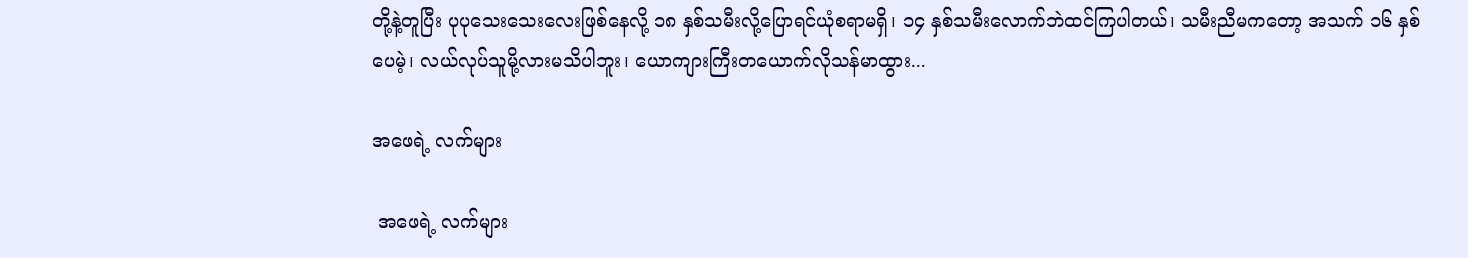တို့နဲ့တူပြီး ပုပုသေးသေးလေးဖြစ်နေလို့ ၁၈ နှစ်သမီးလို့ပြောရင်ယုံစရာမရှိ၊ ၁၄ နှစ်သမီးလောက်ဘဲထင်ကြပါတယ်၊ သမီးညီမကတော့ အသက် ၁၆ နှစ်ပေမဲ့၊ လယ်လုပ်သူမို့လားမသိပါဘူး၊ ယောကျားကြီးတယောက်လိုသန်မာထွား...

အဖေရဲ့ လက်များ

 အဖေရဲ့ လက်များ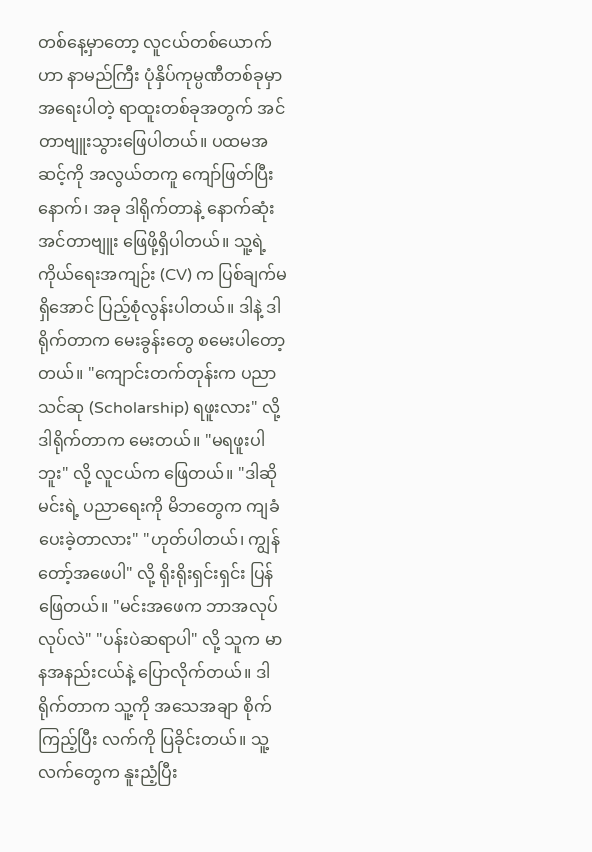တစ်နေ့မှာတော့ လူငယ်တစ်ယောက်ဟာ နာမည်ကြီး ပုံနှိပ်ကုမ္ပဏီတစ်ခုမှာ အရေးပါတဲ့ ရာထူးတစ်ခုအတွက် အင်တာဗျူးသွားဖြေပါတယ်။ ပထမအဆင့်ကို အလွယ်တကူ ကျော်ဖြတ်ပြီးနောက်၊ အခု ဒါရိုက်တာနဲ့ နောက်ဆုံးအင်တာဗျူး ဖြေဖို့ရှိပါတယ်။ သူ့ရဲ့ ကိုယ်ရေးအကျဉ်း (CV) က ပြစ်ချက်မရှိအောင် ပြည့်စုံလွန်းပါတယ်။ ဒါနဲ့ ဒါရိုက်တာက မေးခွန်းတွေ စမေးပါတော့တယ်။ "ကျောင်းတက်တုန်းက ပညာသင်ဆု (Scholarship) ရဖူးလား" လို့ ဒါရိုက်တာက မေးတယ်။ "မရဖူးပါဘူး" လို့ လူငယ်က ဖြေတယ်။ "ဒါဆို မင်းရဲ့ ပညာရေးကို မိဘတွေက ကျခံပေးခဲ့တာလား" "ဟုတ်ပါတယ်၊ ကျွန်တော့်အဖေပါ" လို့ ရိုးရိုးရှင်းရှင်း ပြန်ဖြေတယ်။ "မင်းအဖေက ဘာအလုပ်လုပ်လဲ" "ပန်းပဲဆရာပါ" လို့ သူက မာနအနည်းငယ်နဲ့ ပြောလိုက်တယ်။ ဒါရိုက်တာက သူ့ကို အသေအချာ စိုက်ကြည့်ပြီး လက်ကို ပြခိုင်းတယ်။ သူ့လက်တွေက နူးညံ့ပြီး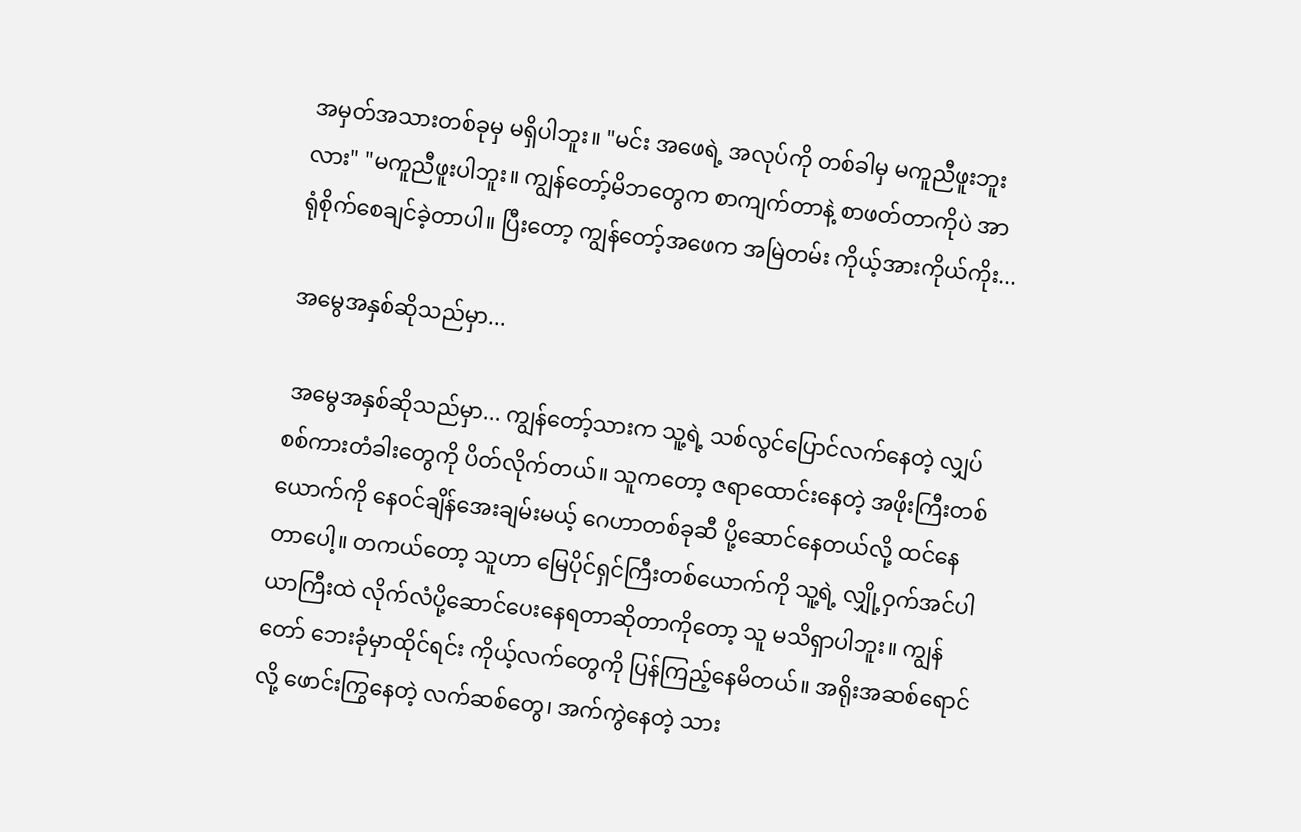အမှတ်အသားတစ်ခုမှ မရှိပါဘူး။ "မင်း အဖေရဲ့ အလုပ်ကို တစ်ခါမှ မကူညီဖူးဘူးလား" "မကူညီဖူးပါဘူး။ ကျွန်တော့်မိဘတွေက စာကျက်တာနဲ့ စာဖတ်တာကိုပဲ အာရုံစိုက်စေချင်ခဲ့တာပါ။ ပြီးတော့ ကျွန်တော့်အဖေက အမြဲတမ်း ကိုယ့်အားကိုယ်ကိုး...

အမွေအနှစ်ဆိုသည်မှာ...

 အမွေအနှစ်ဆိုသည်မှာ... ကျွန်တော့်သားက သူ့ရဲ့ သစ်လွင်ပြောင်လက်နေတဲ့ လျှပ်စစ်ကားတံခါးတွေကို ပိတ်လိုက်တယ်။ သူကတော့ ဇရာထောင်းနေတဲ့ အဖိုးကြီးတစ်ယောက်ကို နေဝင်ချိန်အေးချမ်းမယ့် ဂေဟာတစ်ခုဆီ ပို့ဆောင်နေတယ်လို့ ထင်နေတာပေါ့။ တကယ်တော့ သူဟာ မြေပိုင်ရှင်ကြီးတစ်ယောက်ကို သူ့ရဲ့ လျှို့ဝှက်အင်ပါယာကြီးထဲ လိုက်လံပို့ဆောင်ပေးနေရတာဆိုတာကိုတော့ သူ မသိရှာပါဘူး။ ကျွန်တော် ဘေးခုံမှာထိုင်ရင်း ကိုယ့်လက်တွေကို ပြန်ကြည့်နေမိတယ်။ အရိုးအဆစ်ရောင်လို့ ဖောင်းကြွနေတဲ့ လက်ဆစ်တွေ၊ အက်ကွဲနေတဲ့ သား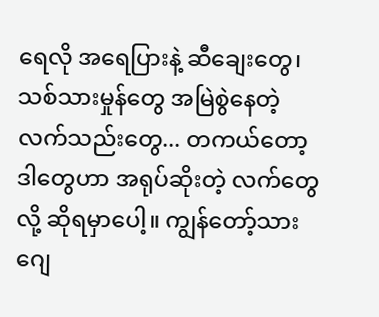ရေလို အရေပြားနဲ့ ဆီချေးတွေ၊ သစ်သားမှုန်တွေ အမြဲစွဲနေတဲ့ လက်သည်းတွေ... တကယ်တော့ ဒါတွေဟာ အရုပ်ဆိုးတဲ့ လက်တွေလို့ ဆိုရမှာပေါ့။ ကျွန်တော့်သား ဂျေ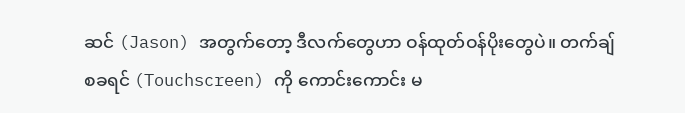ဆင် (Jason) အတွက်တော့ ဒီလက်တွေဟာ ဝန်ထုတ်ဝန်ပိုးတွေပဲ။ တက်ချ်စခရင် (Touchscreen) ကို ကောင်းကောင်း မ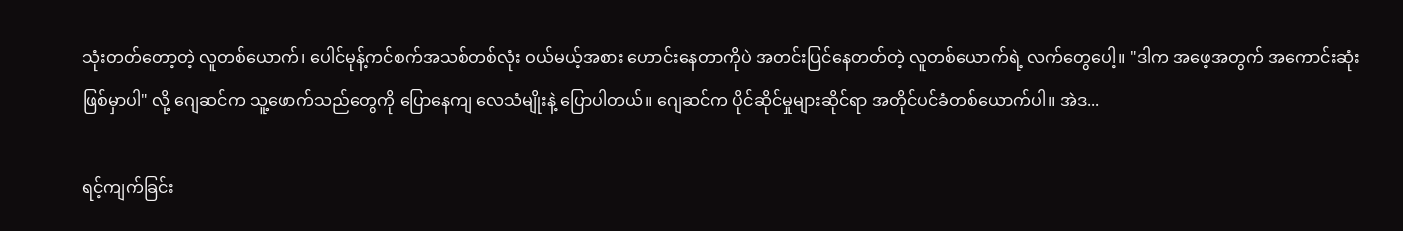သုံးတတ်တော့တဲ့ လူတစ်ယောက်၊ ပေါင်မုန့်ကင်စက်အသစ်တစ်လုံး ဝယ်မယ့်အစား ဟောင်းနေတာကိုပဲ အတင်းပြင်နေတတ်တဲ့ လူတစ်ယောက်ရဲ့ လက်တွေပေါ့။ "ဒါက အဖေ့အတွက် အကောင်းဆုံးဖြစ်မှာပါ" လို့ ဂျေဆင်က သူ့ဖောက်သည်တွေကို ပြောနေကျ လေသံမျိုးနဲ့ ပြောပါတယ်။ ဂျေဆင်က ပိုင်ဆိုင်မှုများဆိုင်ရာ အတိုင်ပင်ခံတစ်ယောက်ပါ။ အဲဒ...

ရင့်ကျက်ခြင်း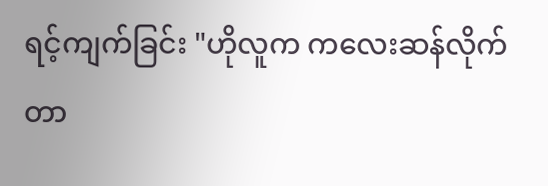ရင့်ကျက်ခြင်း "ဟိုလူက ကလေးဆန်လိုက်တာ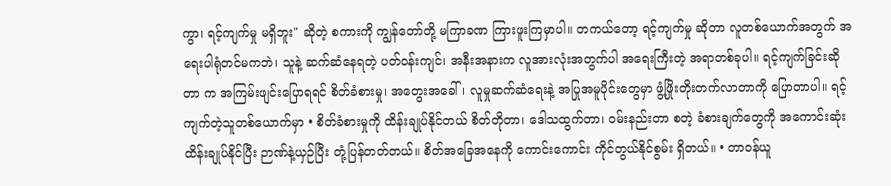ကွာ၊ ရင့်ကျက်မှု မရှိဘူး" ဆိုတဲ့ စကားကို ကျွန်တော်တို့ မကြာခဏ ကြားဖူးကြမှာပါ။ တကယ်တော့ ရင့်ကျက်မှု ဆိုတာ လူတစ်ယောက်အတွက် အရေးပါရုံတင်မကဘဲ၊ သူနဲ့ ဆက်ဆံနေရတဲ့ ပတ်ဝန်းကျင်၊ အနီးအနားက လူအားလုံးအတွက်ပါ အရေးကြီးတဲ့ အရာတစ်ခုပါ။ ရင့်ကျက်ခြင်းဆိုတာ က အကြမ်းဖျင်းပြောရရင် စိတ်ခံစားမှု၊ အတွေးအခေါ်၊ လူမှုဆက်ဆံရေးနဲ့ အပြုအမူပိုင်းတွေမှာ ဖွံ့ဖြိုးတိုးတက်လာတာကို ပြောတာပါ။ ရင့်ကျက်တဲ့သူတစ်ယောက်မှာ • စိတ်ခံစားမှုကို ထိန်းချုပ်နိုင်တယ် စိတ်တိုတာ၊ ဒေါသထွက်တာ၊ ဝမ်းနည်းတာ စတဲ့ ခံစားချက်တွေကို အကောင်းဆုံး ထိန်းချုပ်နိုင်ပြီး ဉာဏ်နဲ့ယှဉ်ပြီး တုံ့ပြန်တတ်တယ်။ စိတ်အခြေအနေကို ကောင်းကောင်း ကိုင်တွယ်နိုင်စွမ်း ရှိတယ်။ • တာဝန်ယူ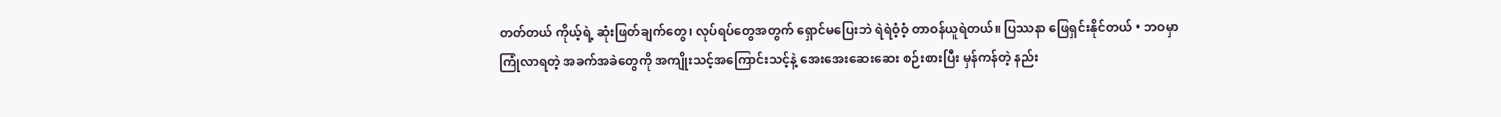တတ်တယ် ကိုယ့်ရဲ့ ဆုံးဖြတ်ချက်တွေ၊ လုပ်ရပ်တွေအတွက် ရှောင်မပြေးဘဲ ရဲရဲဝံ့ဝံ့ တာဝန်ယူရဲတယ်။ ပြဿနာ ဖြေရှင်းနိုင်တယ် • ဘဝမှာ ကြုံလာရတဲ့ အခက်အခဲတွေကို အကျိုးသင့်အကြောင်းသင့်နဲ့ အေးအေးဆေးဆေး စဉ်းစားပြီး မှန်ကန်တဲ့ နည်း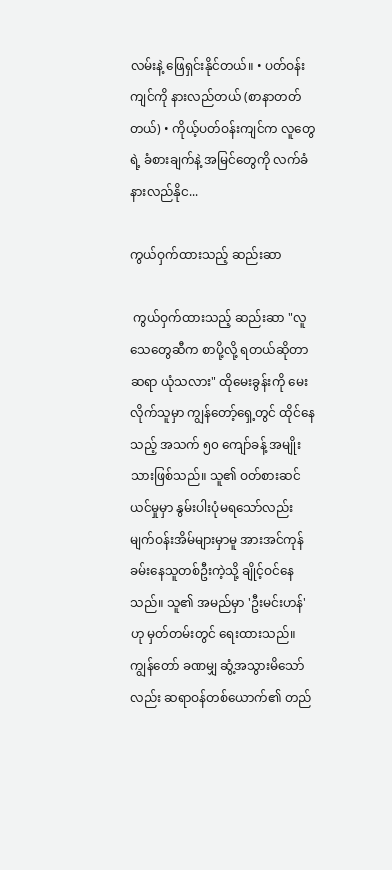လမ်းနဲ့ ဖြေရှင်းနိုင်တယ်။ • ပတ်ဝန်းကျင်ကို နားလည်တယ် (စာနာတတ်တယ်) • ကိုယ့်ပတ်ဝန်းကျင်က လူတွေရဲ့ ခံစားချက်နဲ့ အမြင်တွေကို လက်ခံ နားလည်နိုင...

ကွယ်ဝှက်ထားသည့် ဆည်းဆာ

 ကွယ်ဝှက်ထားသည့် ဆည်းဆာ "လူသေတွေဆီက စာပို့လို့ ရတယ်ဆိုတာ ဆရာ ယုံသလား" ထိုမေးခွန်းကို မေးလိုက်သူမှာ ကျွန်တော့်ရှေ့တွင် ထိုင်နေသည့် အသက် ၅၀ ကျော်ခန့် အမျိုးသားဖြစ်သည်။ သူ၏ ဝတ်စားဆင်ယင်မှုမှာ နွမ်းပါးပုံမရသော်လည်း မျက်ဝန်းအိမ်များမှာမူ အားအင်ကုန်ခမ်းနေသူတစ်ဦးကဲ့သို့ ချိုင့်ဝင်နေသည်။ သူ၏ အမည်မှာ 'ဦးမင်းဟန်' ဟု မှတ်တမ်းတွင် ရေးထားသည်။ ကျွန်တော် ခဏမျှ ဆွံ့အသွားမိသော်လည်း ဆရာဝန်တစ်ယောက်၏ တည်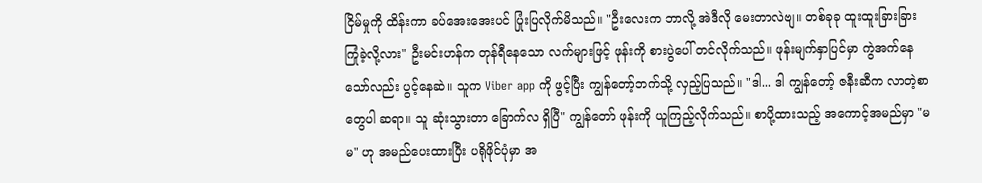ငြိမ်မှုကို ထိန်းကာ ခပ်အေးအေးပင် ပြုံးပြလိုက်မိသည်။ "ဦးလေးက ဘာလို့ အဲဒီလို မေးတာလဲဗျ။ တစ်ခုခု ထူးထူးခြားခြား ကြုံခဲ့လို့လား" ဦးမင်းဟန်က တုန်ရီနေသော လက်များဖြင့် ဖုန်းကို စားပွဲပေါ် တင်လိုက်သည်။ ဖုန်းမျက်နှာပြင်မှာ ကွဲအက်နေသော်လည်း ပွင့်နေဆဲ။ သူက Viber app ကို ဖွင့်ပြီး ကျွန်တော့်ဘက်သို့ လှည့်ပြသည်။ "ဒါ... ဒါ ကျွန်တော့် ဇနီးဆီက လာတဲ့စာတွေပါ ဆရာ။ သူ ဆုံးသွားတာ ခြောက်လ ရှိပြီ" ကျွန်တော် ဖုန်းကို ယူကြည့်လိုက်သည်။ စာပို့ထားသည့် အကောင့်အမည်မှာ "မမ" ဟု အမည်ပေးထားပြီး ပရိုဖိုင်ပုံမှာ အ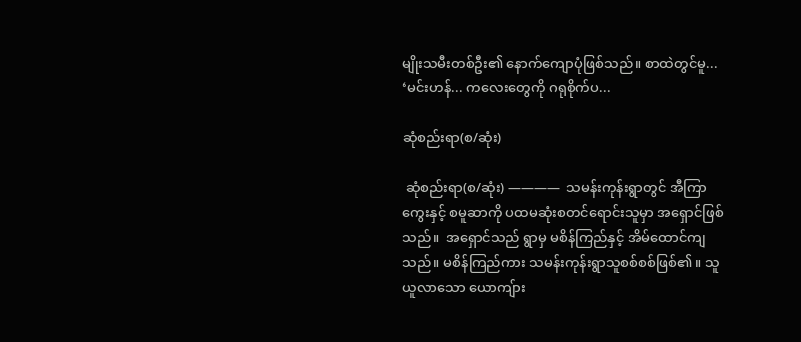မျိုးသမီးတစ်ဦး၏ နောက်ကျောပုံဖြစ်သည်။ စာထဲတွင်မူ... ‘မင်းဟန်... ကလေးတွေကို ဂရုစိုက်ပ...

ဆုံစည်းရာ(စ/ဆုံး)

 ဆုံစည်းရာ(စ/ဆုံး) ————  သမန်းကုန်းရွာတွင် အီကြာကွေးနှင့် စမူဆာကို ပထမဆုံးစတင်ရောင်းသူမှာ အရှောင်ဖြစ်သည်။  အရှောင်သည် ရွာမှ မစိန်ကြည်နှင့် အိမ်ထောင်ကျသည်။ မစိန်ကြည်ကား သမန်းကုန်းရွာသူစစ်စစ်ဖြစ်၏။ သူယူလာသော ယောကျ်ား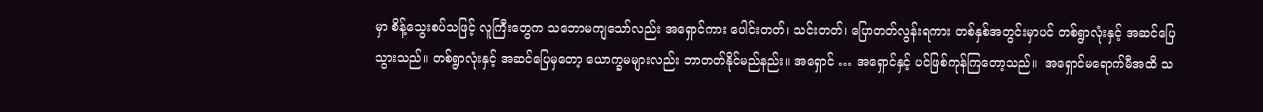မှာ စိန့်သွေးစပ်သဖြင့် လူကြီးတွေက သဘောမကျသော်လည်း အရှောင်ကား ပေါင်းတတ်၊ သင်းတတ်၊ ပြောတတ်လွန်းရကား တစ်နှစ်အတွင်းမှာပင် တစ်ရွာလုံးနှင့် အဆင်ပြေသွားသည်။ တစ်ရွာလုံးနှင့် အဆင်ပြေမှတော့ ယောက္ခမများလည်း ဘာတတ်နိုင်မည်နည်း။ အရှောင် … အရှောင်နှင့် ပင်ဖြစ်ကုန်ကြတော့သည်။  အရှောင်မရောက်မီအထိ သ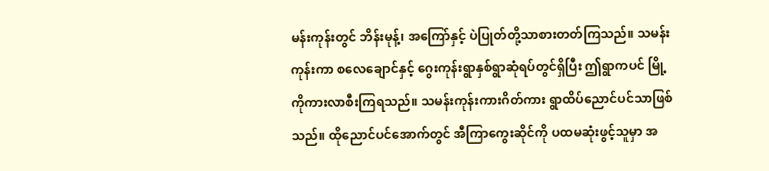မန်းကုန်းတွင် ဘိန်းမုန့်၊ အကြော်နှင့် ပဲပြုတ်တို့သာစားတတ်ကြသည်။ သမန်းကုန်းကာ စလေချောင်နှင့် ဂွေးကုန်းရွာနှစ်ရွာဆုံရပ်တွင်ရှိပြီး ဤရွာကပင် မြို့ကိုကားလာစီးကြရသည်။ သမန်းကုန်းကားဂိတ်ကား ရွာထိပ်ညောင်ပင်သာဖြစ်သည်။ ထိုညောင်ပင်အောက်တွင် အီကြာကွေးဆိုင်ကို ပထမဆုံးဖွင့်သူမှာ အ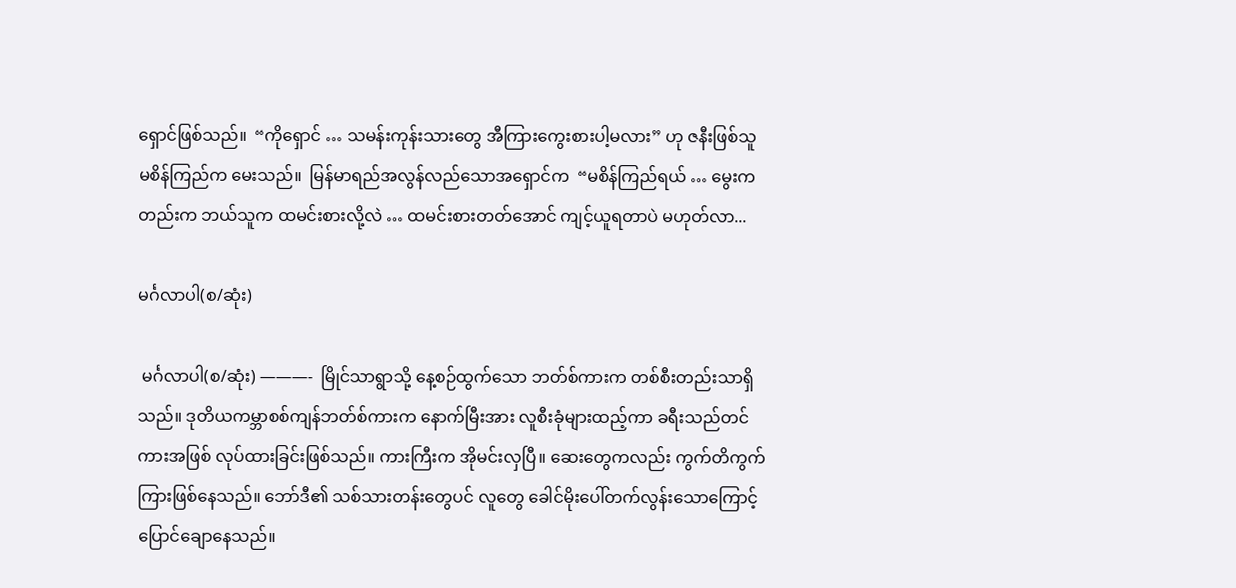ရှောင်ဖြစ်သည်။  “ကိုရှောင် … သမန်းကုန်းသားတွေ အီကြားကွေးစားပါ့မလား” ဟု ဇနီးဖြစ်သူ မစိန်ကြည်က မေးသည်။  မြန်မာရည်အလွန်လည်သောအရှောင်က  “မစိန်ကြည်ရယ် … မွေးကတည်းက ဘယ်သူက ထမင်းစားလို့လဲ … ထမင်းစားတတ်အောင် ကျင့်ယူရတာပဲ မဟုတ်လာ...

မင်္ဂလာပါ(စ/ဆုံး)

 မင်္ဂလာပါ(စ/ဆုံး) ———-  မြိုင်သာရွာသို့ နေ့စဉ်ထွက်သော ဘတ်စ်ကားက တစ်စီးတည်းသာရှိသည်။ ဒုတိယကမ္ဘာစစ်ကျန်ဘတ်စ်ကားက နောက်မြီးအား လူစီးခုံများထည့်ကာ ခရီးသည်တင်ကားအဖြစ် လုပ်ထားခြင်းဖြစ်သည်။ ကားကြီးက အိုမင်းလှပြီ။ ဆေးတွေကလည်း ကွက်တိကွက်ကြားဖြစ်နေသည်။ ဘော်ဒီ၏ သစ်သားတန်းတွေပင် လူတွေ ခေါင်မိုးပေါ်တက်လွန်းသောကြောင့် ပြောင်ချောနေသည်။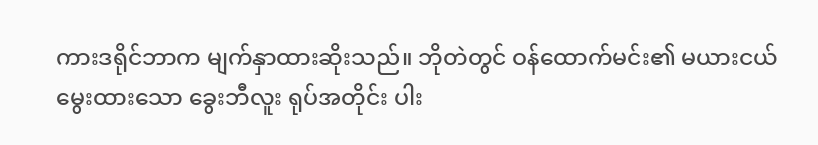ကားဒရိုင်ဘာက မျက်နှာထားဆိုးသည်။ ဘိုတဲတွင် ဝန်ထောက်မင်း၏ မယားငယ်မွေးထားသော ခွေးဘီလူး ရုပ်အတိုင်း ပါး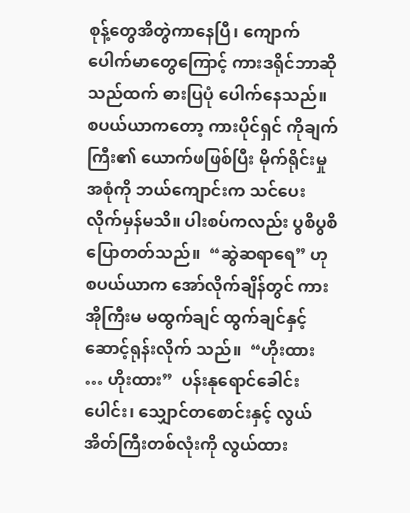စုန့်တွေအိတွဲကာနေပြီ၊ ကျောက်ပေါက်မာတွေကြောင့် ကားဒရိုင်ဘာဆိုသည်ထက် ဓားပြပုံ ပေါက်နေသည်။ စပယ်ယာကတော့ ကားပိုင်ရှင် ကိုချက်ကြီး၏ ယောက်ဖဖြစ်ပြီး မိုက်ရိုင်းမှုအစုံကို ဘယ်ကျောင်းက သင်ပေးလိုက်မှန်မသိ။ ပါးစပ်ကလည်း ပွစိပွစိပြောတတ်သည်။  “ဆွဲဆရာရေ” ဟု စပယ်ယာက အော်လိုက်ချိန်တွင် ကားအိုကြီးမ မထွက်ချင် ထွက်ချင်နှင့် ဆောင့်ရုန်းလိုက် သည်။  “ဟိုးထား … ဟိုးထား”  ပန်းနုရောင်ခေါင်းပေါင်း၊ သျှောင်တစောင်းနှင့် လွယ်အိတ်ကြီးတစ်လုံးကို လွယ်ထား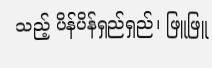သည့် ပိန်ပိန်ရှည်ရှည်၊ ဖြူဖြူ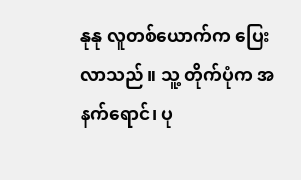နုနု လူတစ်ယောက်က ပြေးလာသည်။ သူ့ တိုက်ပုံက အနက်ရောင်၊ ပု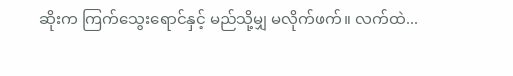ဆိုးက ကြက်သွေးရောင်နှင့် မည်သို့မျှ မလိုက်ဖက်။ လက်ထဲ...